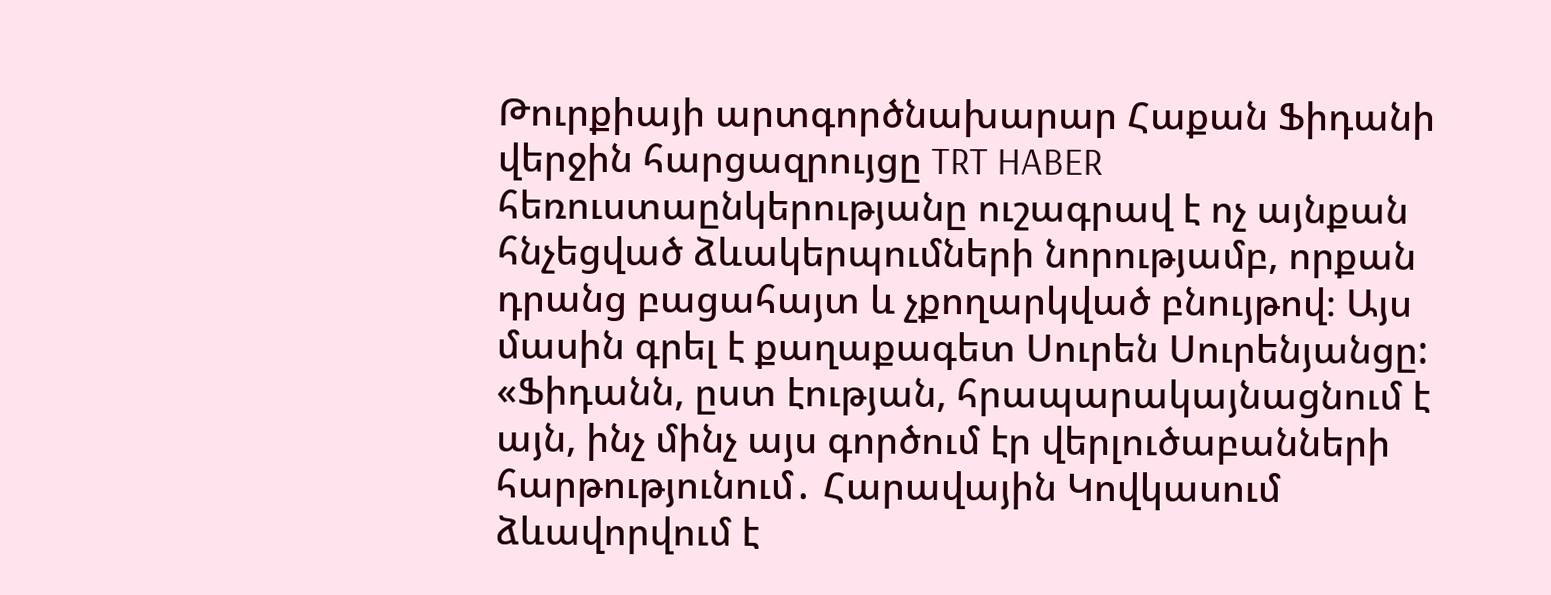Թուրքիայի արտգործնախարար Հաքան Ֆիդանի վերջին հարցազրույցը TRT HABER հեռուստաընկերությանը ուշագրավ է ոչ այնքան հնչեցված ձևակերպումների նորությամբ, որքան դրանց բացահայտ և չքողարկված բնույթով։ Այս մասին գրել է քաղաքագետ Սուրեն Սուրենյանցը:
«Ֆիդանն, ըստ էության, հրապարակայնացնում է այն, ինչ մինչ այս գործում էր վերլուծաբանների հարթությունում․ Հարավային Կովկասում ձևավորվում է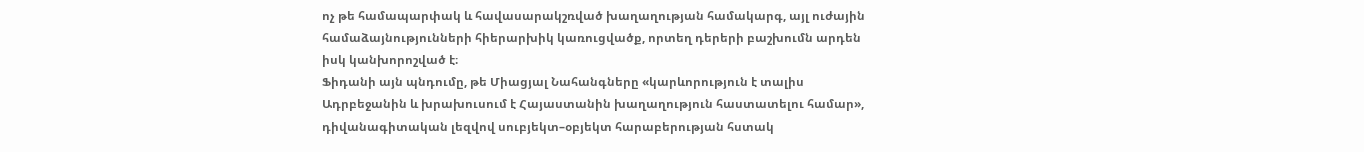ոչ թե համապարփակ և հավասարակշռված խաղաղության համակարգ, այլ ուժային համաձայնությունների հիերարխիկ կառուցվածք, որտեղ դերերի բաշխումն արդեն իսկ կանխորոշված է։
Ֆիդանի այն պնդումը, թե Միացյալ Նահանգները «կարևորություն է տալիս Ադրբեջանին և խրախուսում է Հայաստանին խաղաղություն հաստատելու համար», դիվանագիտական լեզվով սուբյեկտ–օբյեկտ հարաբերության հստակ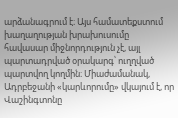արձանագրում է։ Այս համատեքստում խաղաղության խրախուսումը հավասար միջնորդություն չէ, այլ պարտադրված օրակարգ՝ ուղղված պարտվող կողմին։ Միաժամանակ, Ադրբեջանի «կարևորումը» վկայում է, որ Վաշինգտոնը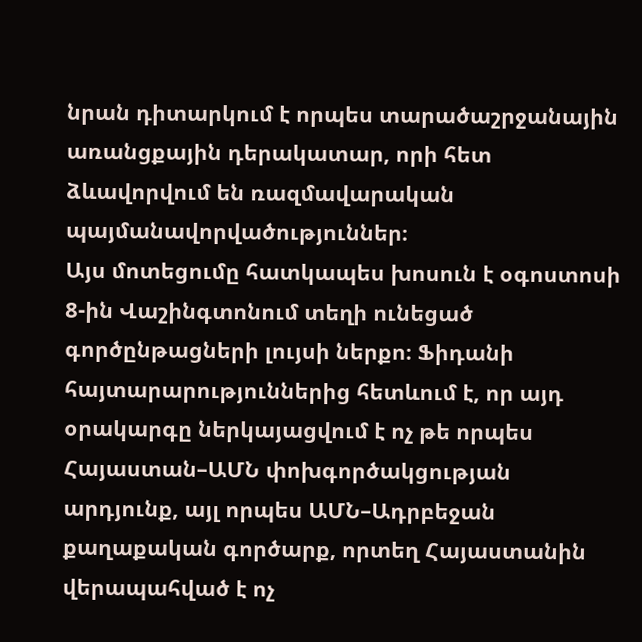նրան դիտարկում է որպես տարածաշրջանային առանցքային դերակատար, որի հետ ձևավորվում են ռազմավարական պայմանավորվածություններ։
Այս մոտեցումը հատկապես խոսուն է օգոստոսի 8-ին Վաշինգտոնում տեղի ունեցած գործընթացների լույսի ներքո։ Ֆիդանի հայտարարություններից հետևում է, որ այդ օրակարգը ներկայացվում է ոչ թե որպես Հայաստան–ԱՄՆ փոխգործակցության արդյունք, այլ որպես ԱՄՆ–Ադրբեջան քաղաքական գործարք, որտեղ Հայաստանին վերապահված է ոչ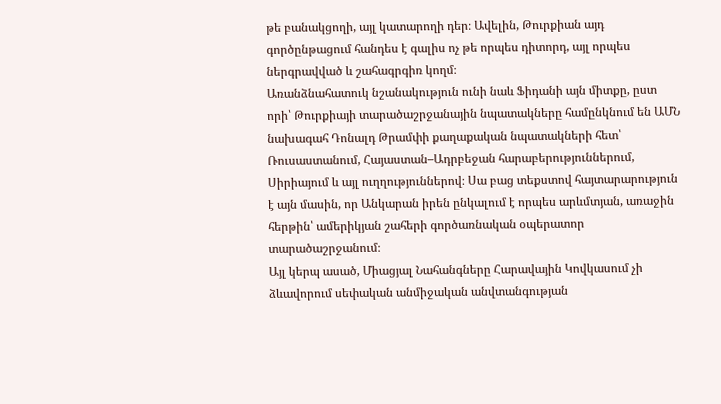թե բանակցողի, այլ կատարողի դեր։ Ավելին, Թուրքիան այդ գործընթացում հանդես է գալիս ոչ թե որպես դիտորդ, այլ որպես ներգրավված և շահագրգիռ կողմ։
Առանձնահատուկ նշանակություն ունի նաև Ֆիդանի այն միտքը, ըստ որի՝ Թուրքիայի տարածաշրջանային նպատակները համընկնում են ԱՄՆ նախագահ Դոնալդ Թրամփի քաղաքական նպատակների հետ՝ Ռուսաստանում, Հայաստան–Ադրբեջան հարաբերություններում, Սիրիայում և այլ ուղղություններով։ Սա բաց տեքստով հայտարարություն է այն մասին, որ Անկարան իրեն ընկալում է որպես արևմտյան, առաջին հերթին՝ ամերիկյան շահերի գործառնական օպերատոր տարածաշրջանում։
Այլ կերպ ասած, Միացյալ Նահանգները Հարավային Կովկասում չի ձևավորում սեփական անմիջական անվտանգության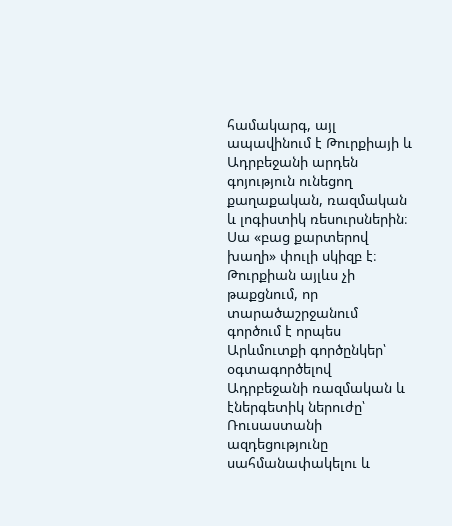համակարգ, այլ ապավինում է Թուրքիայի և Ադրբեջանի արդեն գոյություն ունեցող քաղաքական, ռազմական և լոգիստիկ ռեսուրսներին։
Սա «բաց քարտերով խաղի» փուլի սկիզբ է։ Թուրքիան այլևս չի թաքցնում, որ տարածաշրջանում գործում է որպես Արևմուտքի գործընկեր՝ օգտագործելով Ադրբեջանի ռազմական և էներգետիկ ներուժը՝ Ռուսաստանի ազդեցությունը սահմանափակելու և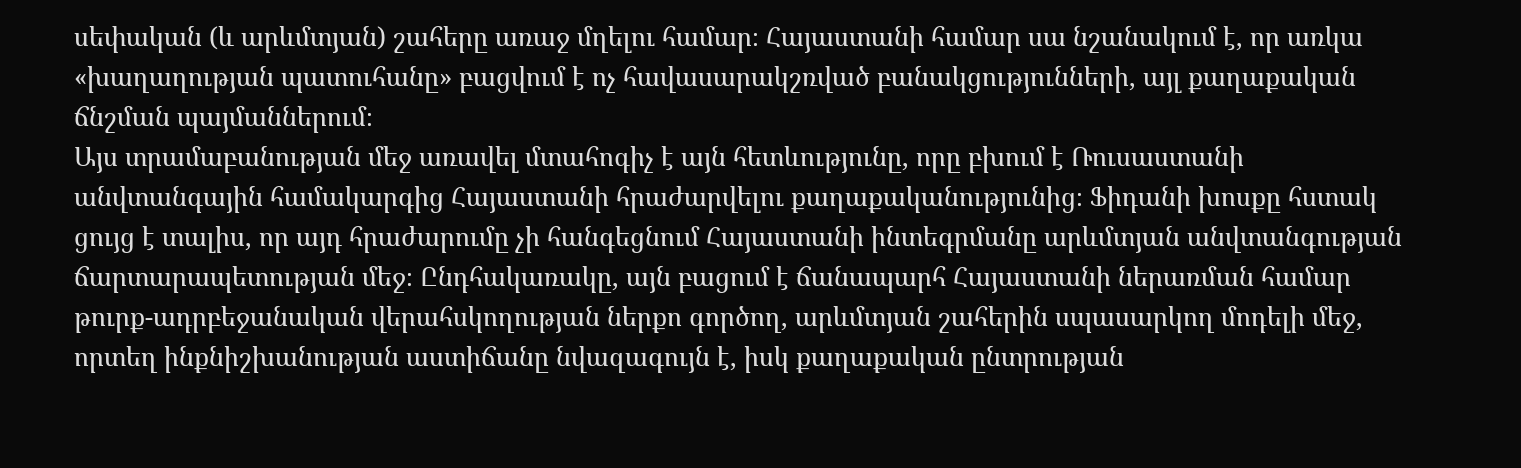սեփական (և արևմտյան) շահերը առաջ մղելու համար։ Հայաստանի համար սա նշանակում է, որ առկա «խաղաղության պատուհանը» բացվում է ոչ հավասարակշռված բանակցությունների, այլ քաղաքական ճնշման պայմաններում։
Այս տրամաբանության մեջ առավել մտահոգիչ է այն հետևությունը, որը բխում է Ռուսաստանի անվտանգային համակարգից Հայաստանի հրաժարվելու քաղաքականությունից։ Ֆիդանի խոսքը հստակ ցույց է տալիս, որ այդ հրաժարումը չի հանգեցնում Հայաստանի ինտեգրմանը արևմտյան անվտանգության ճարտարապետության մեջ։ Ընդհակառակը, այն բացում է ճանապարհ Հայաստանի ներառման համար թուրք-ադրբեջանական վերահսկողության ներքո գործող, արևմտյան շահերին սպասարկող մոդելի մեջ, որտեղ ինքնիշխանության աստիճանը նվազագույն է, իսկ քաղաքական ընտրության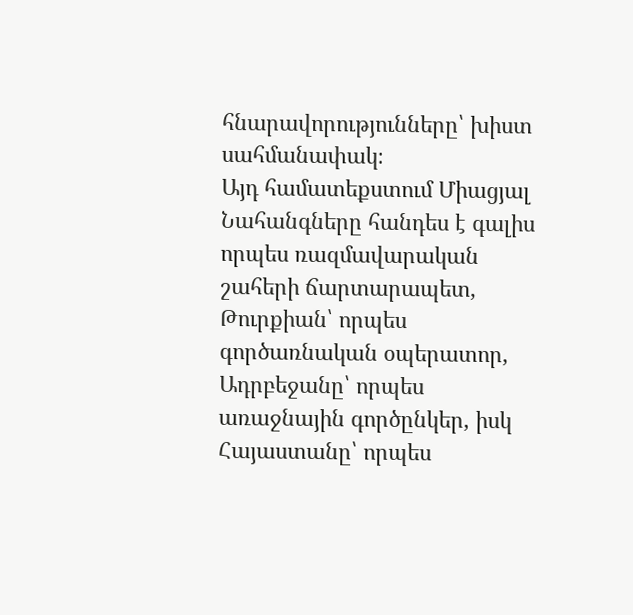հնարավորությունները՝ խիստ սահմանափակ։
Այդ համատեքստում Միացյալ Նահանգները հանդես է գալիս որպես ռազմավարական շահերի ճարտարապետ, Թուրքիան՝ որպես գործառնական օպերատոր, Ադրբեջանը՝ որպես առաջնային գործընկեր, իսկ Հայաստանը՝ որպես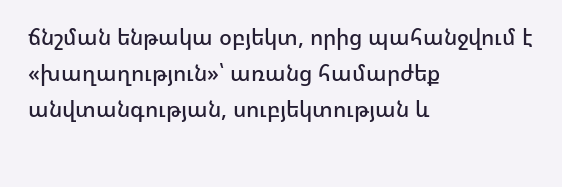ճնշման ենթակա օբյեկտ, որից պահանջվում է «խաղաղություն»՝ առանց համարժեք անվտանգության, սուբյեկտության և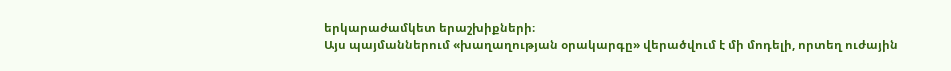երկարաժամկետ երաշխիքների։
Այս պայմաններում «խաղաղության օրակարգը» վերածվում է մի մոդելի, որտեղ ուժային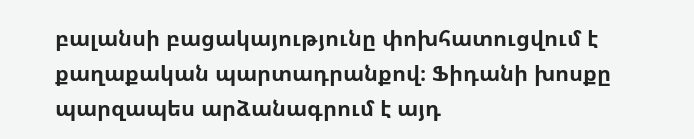բալանսի բացակայությունը փոխհատուցվում է քաղաքական պարտադրանքով։ Ֆիդանի խոսքը պարզապես արձանագրում է այդ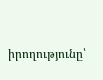իրողությունը՝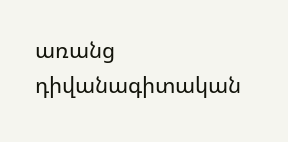առանց դիվանագիտական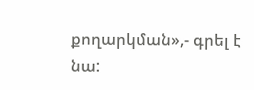քողարկման»,- գրել է նա: